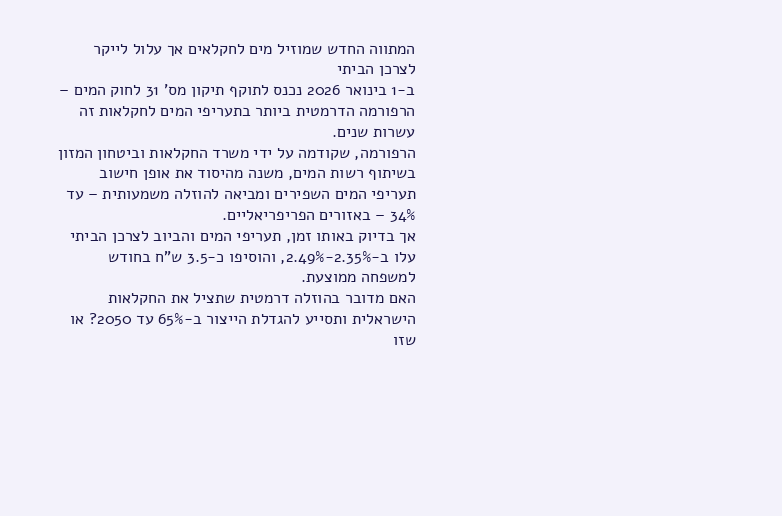המתווה החדש שמוזיל מים לחקלאים אך עלול לייקר לצרכן הביתי
ב-1 בינואר 2026 נכנס לתוקף תיקון מס' 31 לחוק המים – הרפורמה הדרמטית ביותר בתעריפי המים לחקלאות זה עשרות שנים.
הרפורמה, שקודמה על ידי משרד החקלאות וביטחון המזון בשיתוף רשות המים, משנה מהיסוד את אופן חישוב תעריפי המים השפירים ומביאה להוזלה משמעותית – עד 34% – באזורים הפריפריאליים.
אך בדיוק באותו זמן, תעריפי המים והביוב לצרכן הביתי עלו ב-2.35%-2.49%, והוסיפו כ-3.5 ש"ח בחודש למשפחה ממוצעת.
האם מדובר בהוזלה דרמטית שתציל את החקלאות הישראלית ותסייע להגדלת הייצור ב-65% עד 2050? או שזו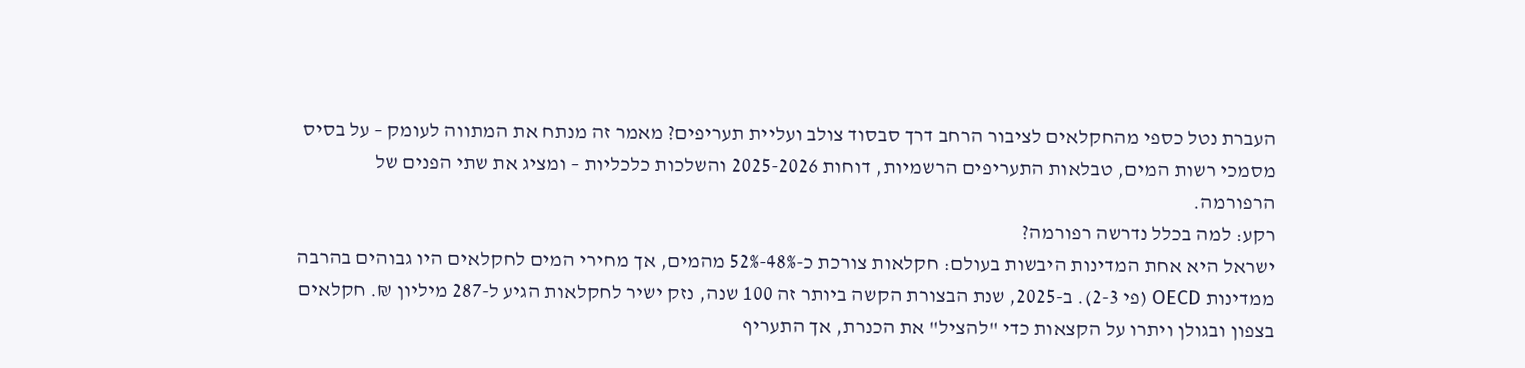העברת נטל כספי מהחקלאים לציבור הרחב דרך סבסוד צולב ועליית תעריפים? מאמר זה מנתח את המתווה לעומק – על בסיס מסמכי רשות המים, טבלאות התעריפים הרשמיות, דוחות 2025-2026 והשלכות כלכליות – ומציג את שתי הפנים של הרפורמה.
רקע: למה בכלל נדרשה רפורמה?
ישראל היא אחת המדינות היבשות בעולם: חקלאות צורכת כ-48%-52% מהמים, אך מחירי המים לחקלאים היו גבוהים בהרבה ממדינות OECD (פי 2-3). ב-2025, שנת הבצורת הקשה ביותר זה 100 שנה, נזק ישיר לחקלאות הגיע ל-287 מיליון ₪. חקלאים בצפון ובגולן ויתרו על הקצאות כדי "להציל" את הכנרת, אך התעריף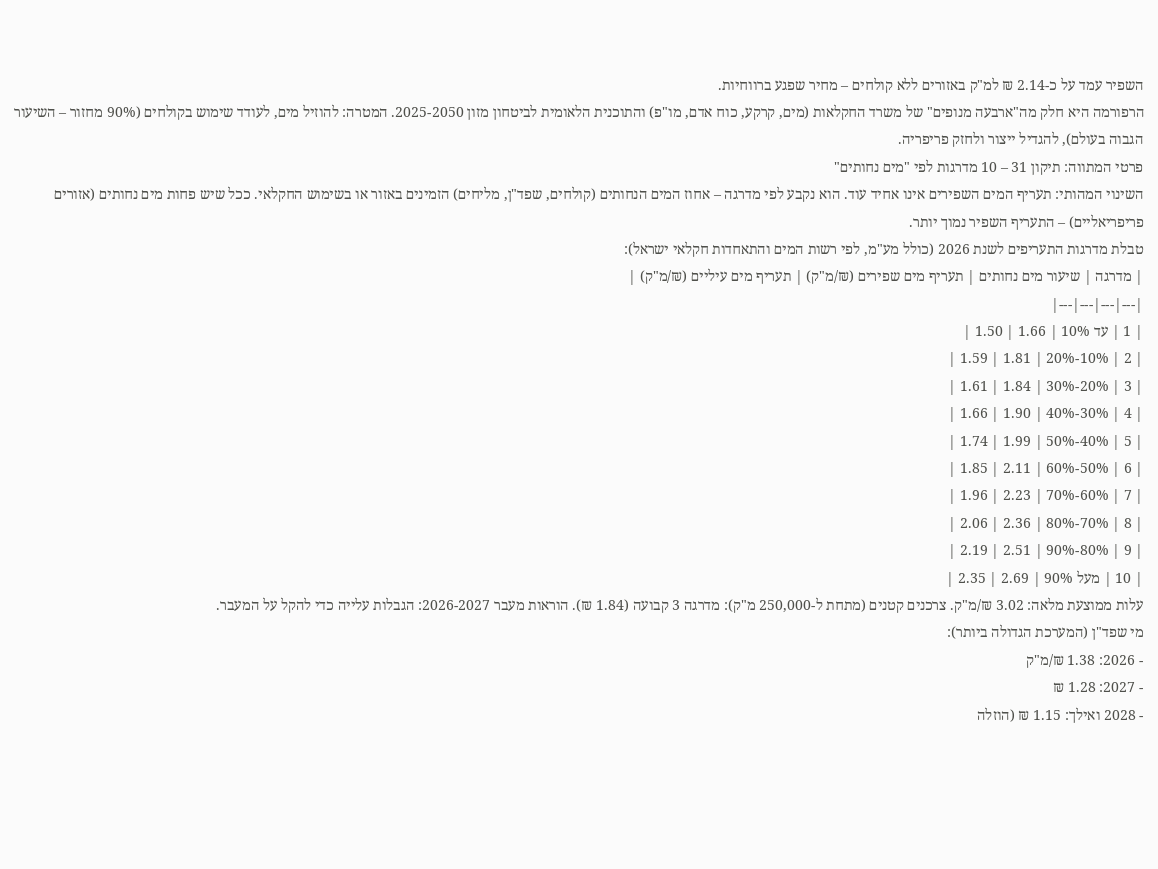השפיר עמד על כ-2.14 ₪ למ"ק באזורים ללא קולחים – מחיר שפגע ברווחיות.
הרפורמה היא חלק מה"ארבעה מנופים" של משרד החקלאות (מים, קרקע, כוח אדם, מו"פ) והתוכנית הלאומית לביטחון מזון 2025-2050. המטרה: להוזיל מים, לעודד שימוש בקולחים (90% מחזור – השיעור הגבוה בעולם), להגדיל ייצור ולחזק פריפריה.
פרטי המתווה: תיקון 31 – 10 מדרגות לפי "מים נחותים"
השינוי המהותי: תעריף המים השפירים אינו אחיד עוד. הוא נקבע לפי מדרגה – אחוז המים הנחותים (קולחים, שפד"ן, מליחים) הזמינים באזור או בשימוש החקלאי. ככל שיש פחות מים נחותים (אזורים פריפריאליים) – התעריף השפיר נמוך יותר.
טבלת מדרגות התעריפים לשנת 2026 (כולל מע"מ, לפי רשות המים והתאחדות חקלאי ישראל):
| מדרגה | שיעור מים נחותים | תעריף מים שפירים (₪/מ"ק) | תעריף מים עיליים (₪/מ"ק) |
|---|---|---|---|
| 1 | עד 10% | 1.66 | 1.50 |
| 2 | 10%-20% | 1.81 | 1.59 |
| 3 | 20%-30% | 1.84 | 1.61 |
| 4 | 30%-40% | 1.90 | 1.66 |
| 5 | 40%-50% | 1.99 | 1.74 |
| 6 | 50%-60% | 2.11 | 1.85 |
| 7 | 60%-70% | 2.23 | 1.96 |
| 8 | 70%-80% | 2.36 | 2.06 |
| 9 | 80%-90% | 2.51 | 2.19 |
| 10 | מעל 90% | 2.69 | 2.35 |
עלות ממוצעת מלאה: 3.02 ₪/מ"ק. צרכנים קטנים (מתחת ל-250,000 מ"ק): מדרגה 3 קבועה (1.84 ₪). הוראות מעבר 2026-2027: הגבלות עלייה כדי להקל על המעבר.
מי שפד"ן (המערכת הגדולה ביותר):
- 2026: 1.38 ₪/מ"ק
- 2027: 1.28 ₪
- 2028 ואילך: 1.15 ₪ (הוזלה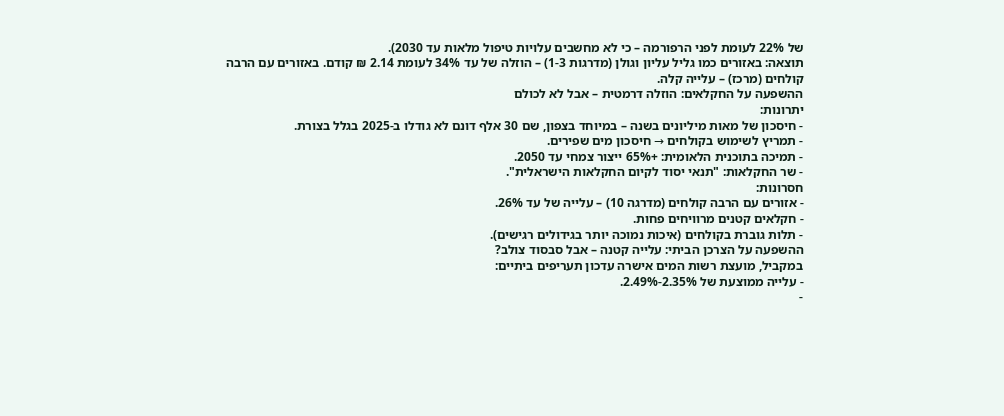של 22% לעומת לפני הרפורמה – כי לא מחשבים עלויות טיפול מלאות עד 2030).
תוצאה: באזורים כמו גליל עליון וגולן (מדרגות 1-3) – הוזלה של עד 34% לעומת 2.14 ₪ קודם. באזורים עם הרבה קולחים (מרכז) – עלייה קלה.
ההשפעה על החקלאים: הוזלה דרמטית – אבל לא לכולם
יתרונות:
- חיסכון של מאות מיליונים בשנה – במיוחד בצפון, שם 30 אלף דונם לא גודלו ב-2025 בגלל בצורת.
- תמריץ לשימוש בקולחים → חיסכון מים שפירים.
- תמיכה בתוכנית הלאומית: +65% ייצור צמחי עד 2050.
- שר החקלאות: "תנאי יסוד לקיום החקלאות הישראלית".
חסרונות:
- אזורים עם הרבה קולחים (מדרגה 10) – עלייה של עד 26%.
- חקלאים קטנים מרוויחים פחות.
- תלות גוברת בקולחים (איכות נמוכה יותר בגידולים רגישים).
ההשפעה על הצרכן הביתי: עלייה קטנה – אבל סבסוד צולב?
במקביל, מועצת רשות המים אישרה עדכון תעריפים ביתיים:
- עלייה ממוצעת של 2.35%-2.49%.
-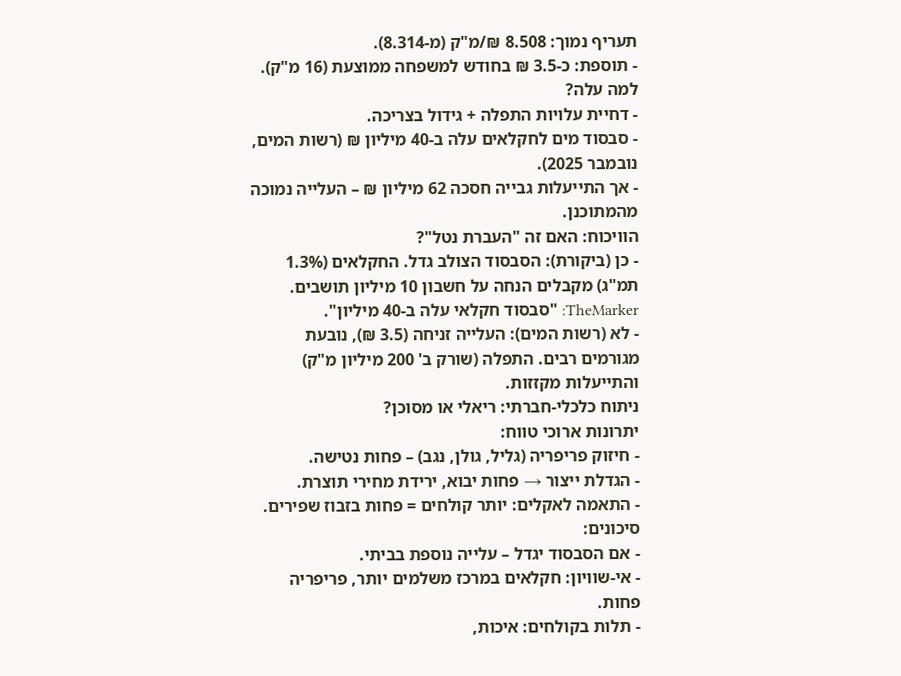תעריף נמוך: 8.508 ₪/מ"ק (מ-8.314).
- תוספת: כ-3.5 ₪ בחודש למשפחה ממוצעת (16 מ"ק).
למה עלה?
- דחיית עלויות התפלה + גידול בצריכה.
- סבסוד מים לחקלאים עלה ב-40 מיליון ₪ (רשות המים, נובמבר 2025).
- אך התייעלות גבייה חסכה 62 מיליון ₪ – העלייה נמוכה מהמתוכנן.
הוויכוח: האם זה "העברת נטל"?
- כן (ביקורת): הסבסוד הצולב גדל. החקלאים (1.3% תמ"ג) מקבלים הנחה על חשבון 10 מיליון תושבים. TheMarker: "סבסוד חקלאי עלה ב-40 מיליון".
- לא (רשות המים): העלייה זניחה (3.5 ₪), נובעת מגורמים רבים. התפלה (שורק ב' 200 מיליון מ"ק) והתייעלות מקזזות.
ניתוח כלכלי-חברתי: ריאלי או מסוכן?
יתרונות ארוכי טווח:
- חיזוק פריפריה (גליל, גולן, נגב) – פחות נטישה.
- הגדלת ייצור → פחות יבוא, ירידת מחירי תוצרת.
- התאמה לאקלים: יותר קולחים = פחות בזבוז שפירים.
סיכונים:
- אם הסבסוד יגדל – עלייה נוספת בביתי.
- אי-שוויון: חקלאים במרכז משלמים יותר, פריפריה פחות.
- תלות בקולחים: איכות,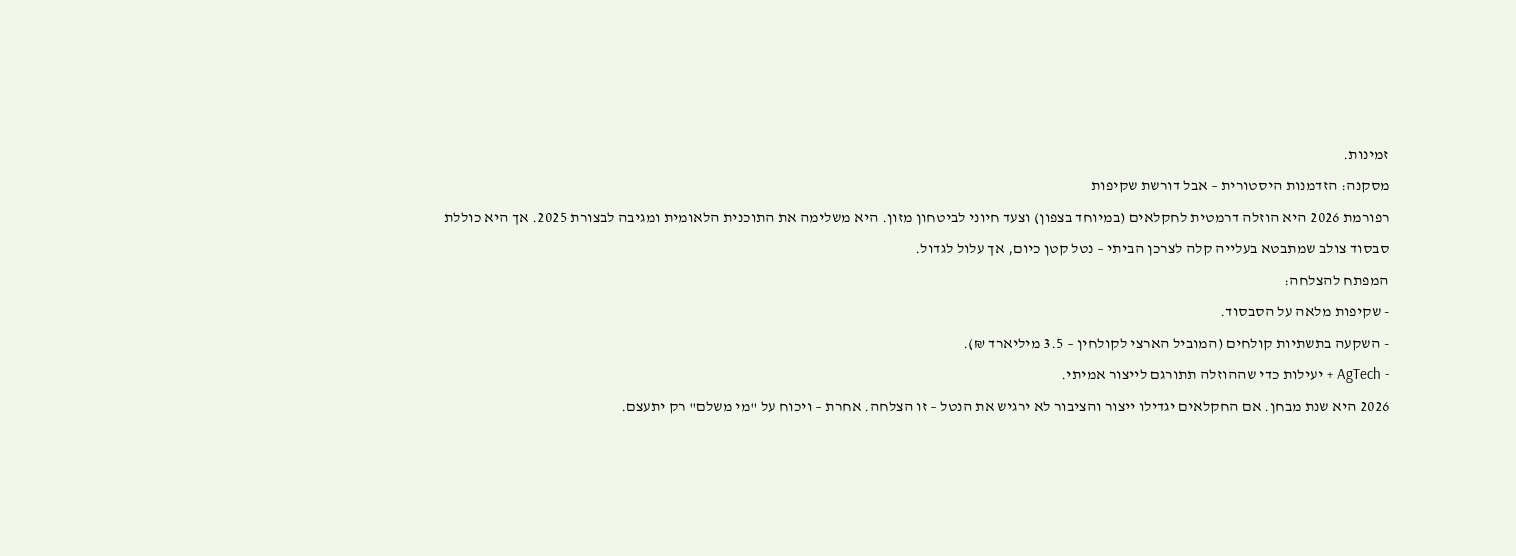זמינות.
מסקנה: הזדמנות היסטורית – אבל דורשת שקיפות
רפורמת 2026 היא הוזלה דרמטית לחקלאים (במיוחד בצפון) וצעד חיוני לביטחון מזון. היא משלימה את התוכנית הלאומית ומגיבה לבצורת 2025. אך היא כוללת סבסוד צולב שמתבטא בעלייה קלה לצרכן הביתי – נטל קטן כיום, אך עלול לגדול.
המפתח להצלחה:
- שקיפות מלאה על הסבסוד.
- השקעה בתשתיות קולחים (המוביל הארצי לקולחין – 3.5 מיליארד ₪).
- AgTech + יעילות כדי שההוזלה תתורגם לייצור אמיתי.
2026 היא שנת מבחן. אם החקלאים יגדילו ייצור והציבור לא ירגיש את הנטל – זו הצלחה. אחרת – ויכוח על "מי משלם" רק יתעצם.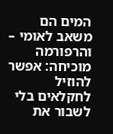המים הם משאב לאומי – והרפורמה מוכיחה: אפשר להוזיל לחקלאים בלי לשבור את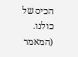הכיס של כולנו.
(המאמר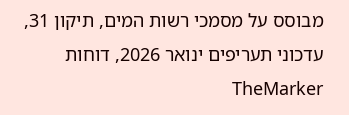מבוסס על מסמכי רשות המים, תיקון 31, עדכוני תעריפים ינואר 2026, דוחות TheMarker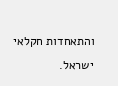והתאחדות חקלאי ישראל.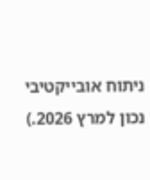ניתוח אובייקטיבי נכון למרץ 2026.)